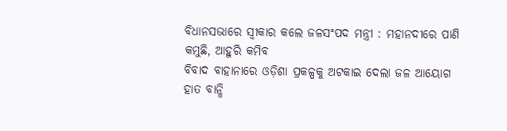ବିଧାନସଭାରେ ସ୍ବୀକାର କଲେ ଜଳସଂପଦ ମନ୍ତ୍ରୀ : ମହାନଦୀରେ ପାଣି କମୁଛି, ଆହୁରି କମିବ
ବିବାଦ ବାହାନାରେ ଓଡ଼ିଶା ପ୍ରକଳ୍ପକୁ ଅଟକାଇ ଦେଲା ଜଳ ଆୟୋଗ
ହାତ ବାନ୍ଧି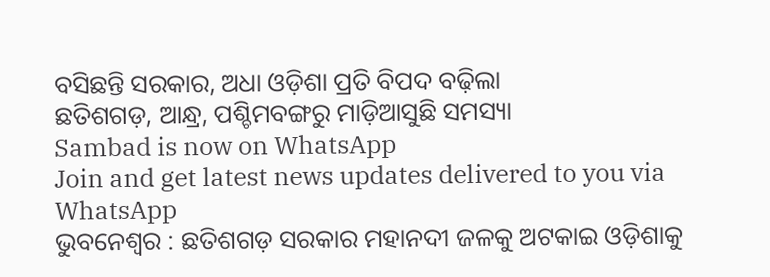ବସିଛନ୍ତି ସରକାର, ଅଧା ଓଡ଼ିଶା ପ୍ରତି ବିପଦ ବଢ଼ିଲା
ଛତିଶଗଡ଼, ଆନ୍ଧ୍ର, ପଶ୍ଚିମବଙ୍ଗରୁ ମାଡ଼ିଆସୁଛି ସମସ୍ୟା
Sambad is now on WhatsApp
Join and get latest news updates delivered to you via WhatsApp
ଭୁବନେଶ୍ବର : ଛତିଶଗଡ଼ ସରକାର ମହାନଦୀ ଜଳକୁ ଅଟକାଇ ଓଡ଼ିଶାକୁ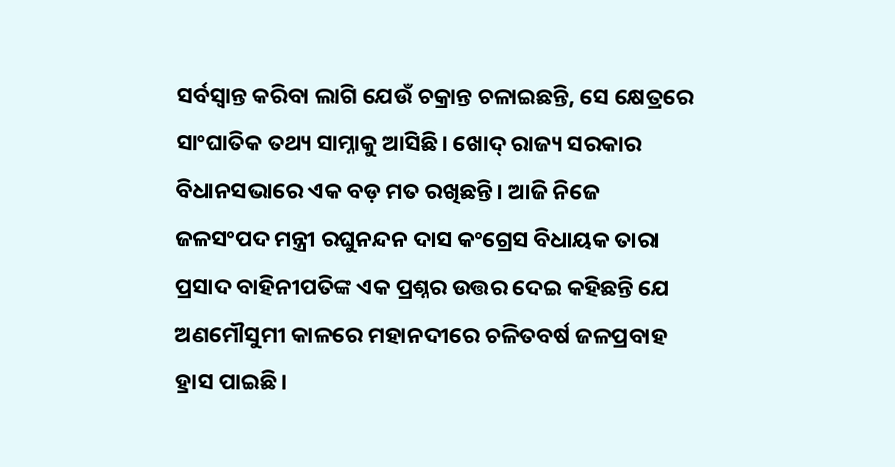ସର୍ବସ୍ବାନ୍ତ କରିବା ଲାଗି ଯେଉଁ ଚକ୍ରାନ୍ତ ଚଳାଇଛନ୍ତି, ସେ କ୍ଷେତ୍ରରେ ସାଂଘାତିକ ତଥ୍ୟ ସାମ୍ନାକୁ ଆସିଛି। ଖୋଦ୍ ରାଜ୍ୟ ସରକାର ବିଧାନସଭାରେ ଏକ ବଡ଼ ମତ ରଖିଛନ୍ତି। ଆଜି ନିଜେ ଜଳସଂପଦ ମନ୍ତ୍ରୀ ରଘୁନନ୍ଦନ ଦାସ କଂଗ୍ରେସ ବିଧାୟକ ତାରା ପ୍ରସାଦ ବାହିନୀପତିଙ୍କ ଏକ ପ୍ରଶ୍ନର ଉତ୍ତର ଦେଇ କହିଛନ୍ତି ଯେ ଅଣମୌସୁମୀ କାଳରେ ମହାନଦୀରେ ଚଳିତବର୍ଷ ଜଳପ୍ରବାହ ହ୍ରାସ ପାଇଛି।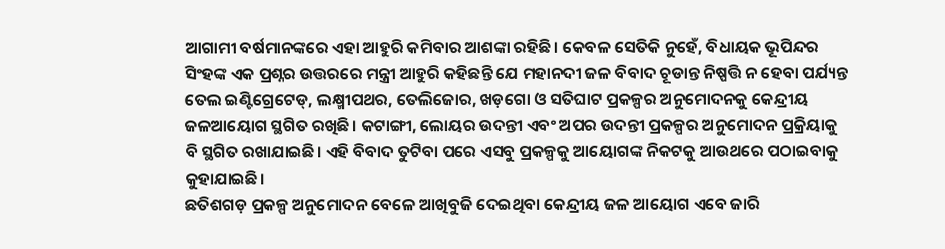ଆଗାମୀ ବର୍ଷମାନଙ୍କରେ ଏହା ଆହୁରି କମିବାର ଆଶଙ୍କା ରହିଛି। କେବଳ ସେତିକି ନୁହେଁ, ବିଧାୟକ ଭୂପିନ୍ଦର ସିଂହଙ୍କ ଏକ ପ୍ରଶ୍ନର ଉତ୍ତରରେ ମନ୍ତ୍ରୀ ଆହୁରି କହିଛନ୍ତି ଯେ ମହାନଦୀ ଜଳ ବିବାଦ ଚୂଡାନ୍ତ ନିଷ୍ପତ୍ତି ନ ହେବା ପର୍ଯ୍ୟନ୍ତ ତେଲ ଇଣ୍ଟିଗ୍ରେଟେଡ୍, ଲକ୍ଷ୍ମୀପଥର, ତେଲିଜୋର, ଖଡ଼ଗୋ ଓ ସତିଘାଟ ପ୍ରକଳ୍ପର ଅନୁମୋଦନକୁ କେନ୍ଦ୍ରୀୟ ଜଳଆୟୋଗ ସ୍ଥଗିତ ରଖିଛି। କଟାଙ୍ଗୀ, ଲୋୟର ଉଦନ୍ତୀ ଏବଂ ଅପର ଉଦନ୍ତୀ ପ୍ରକଳ୍ପର ଅନୁମୋଦନ ପ୍ରକ୍ରିୟାକୁ ବି ସ୍ଥଗିତ ରଖାଯାଇଛି। ଏହି ବିବାଦ ତୁଟିବା ପରେ ଏସବୁ ପ୍ରକଳ୍ପକୁ ଆୟୋଗଙ୍କ ନିକଟକୁ ଆଉଥରେ ପଠାଇବାକୁ କୁହାଯାଇଛି।
ଛତିଶଗଡ଼ ପ୍ରକଳ୍ପ ଅନୁମୋଦନ ବେଳେ ଆଖିବୁଜି ଦେଇଥିବା କେନ୍ଦ୍ରୀୟ ଜଳ ଆୟୋଗ ଏବେ ଜାରି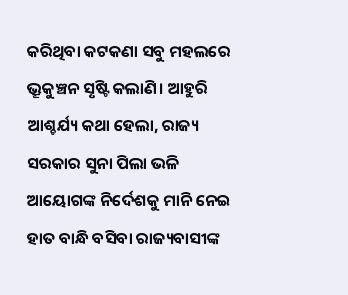କରିଥିବା କଟକଣା ସବୁ ମହଲରେ ଭ୍ରୂକୁଞ୍ଚନ ସୃଷ୍ଟି କଲାଣି। ଆହୁରି ଆଶ୍ଚର୍ଯ୍ୟ କଥା ହେଲା, ରାଜ୍ୟ ସରକାର ସୁନା ପିଲା ଭଳି ଆୟୋଗଙ୍କ ନିର୍ଦେଶକୁ ମାନି ନେଇ ହାତ ବାନ୍ଧି ବସିବା ରାଜ୍ୟବାସୀଙ୍କ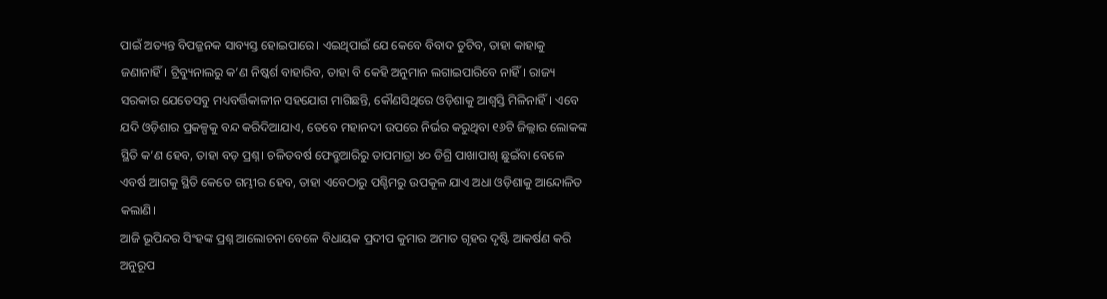ପାଇଁ ଅତ୍ୟନ୍ତ ବିପଜ୍ଜନକ ସାବ୍ୟସ୍ତ ହୋଇପାରେ। ଏଇଥିପାଇଁ ଯେ କେବେ ବିବାଦ ତୁଟିବ, ତାହା କାହାକୁ ଜଣାନାହିଁ। ଟ୍ରିବ୍ୟୁନାଲରୁ କ’ଣ ନିଷ୍କର୍ଶ ବାହାରିବ, ତାହା ବି କେହି ଅନୁମାନ ଲଗାଇପାରିବେ ନାହିଁ। ରାଜ୍ୟ ସରକାର ଯେତେସବୁ ମଧ୍ୟବର୍ତ୍ତିକାଳୀନ ସହଯୋଗ ମାଗିଛନ୍ତି, କୌଣସିଥିରେ ଓଡ଼ିଶାକୁ ଆଶ୍ବସ୍ତି ମିଳିନାହିଁ। ଏବେ ଯଦି ଓଡ଼ିଶାର ପ୍ରକଳ୍ପକୁ ବନ୍ଦ କରିଦିଆଯାଏ, ତେବେ ମହାନଦୀ ଉପରେ ନିର୍ଭର କରୁଥିବା ୧୬ଟି ଜିଲ୍ଲାର ଲୋକଙ୍କ ସ୍ଥିତି କ’ଣ ହେବ, ତାହା ବଡ଼ ପ୍ରଶ୍ନ। ଚଳିତବର୍ଷ ଫେବ୍ରୁଆରିରୁ ତାପମାତ୍ରା ୪୦ ଡିଗ୍ରି ପାଖାପାଖି ଛୁଇଁବା ବେଳେ ଏବର୍ଷ ଆଗକୁ ସ୍ଥିତି କେତେ ଗମ୍ଭୀର ହେବ, ତାହା ଏବେଠାରୁ ପଶ୍ଚିମରୁ ଉପକୂଳ ଯାଏ ଅଧା ଓଡ଼ିଶାକୁ ଆନ୍ଦୋଳିତ କଲାଣି।
ଆଜି ଭୂପିନ୍ଦର ସିଂହଙ୍କ ପ୍ରଶ୍ନ ଆଲୋଚନା ବେଳେ ବିଧାୟକ ପ୍ରଦୀପ କୁମାର ଅମାତ ଗୃହର ଦୃଷ୍ଟି ଆକର୍ଷଣ କରି ଅନୁରୂପ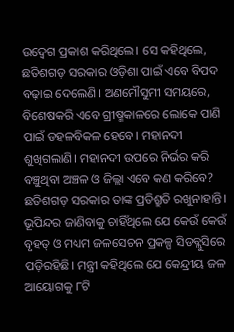ଉଦ୍ବେଗ ପ୍ରକାଶ କରିଥିଲେ। ସେ କହିଥିଲେ, ଛତିଶଗଡ଼ ସରକାର ଓଡ଼ିଶା ପାଇଁ ଏବେ ବିପଦ ବଢ଼ାଇ ଦେଲେଣି। ଅଣମୌସୁମୀ ସମୟରେ, ବିଶେଷକରି ଏବେ ଗ୍ରୀଷ୍ମକାଳରେ ଲୋକେ ପାଣି ପାଇଁ ଡହଳବିକଳ ହେବେ। ମହାନଦୀ ଶୁଖିଗଲାଣି। ମହାନଦୀ ଉପରେ ନିର୍ଭର କରି ବଞ୍ଚୁଥିବା ଅଞ୍ଚଳ ଓ ଜିଲ୍ଲା ଏବେ କଣ କରିବେ? ଛତିଶଗଡ଼ ସରକାର ତାଙ୍କ ପ୍ରତିଶ୍ରୁତି ରଖୁନାହାନ୍ତି।
ଭୂପିନ୍ଦର ଜାଣିବାକୁ ଚାହିଁଥିଲେ ଯେ କେଉଁ କେଉଁ ବୃହତ୍ ଓ ମଧ୍ୟମ ଜଳସେଚନ ପ୍ରକଳ୍ପ ସିଡବ୍ଲୁସିରେ ପଡ଼ିରହିଛି। ମନ୍ତ୍ରୀ କହିଥିଲେ ଯେ କେନ୍ଦ୍ରୀୟ ଜଳ ଆୟୋଗକୁ ୮ଟି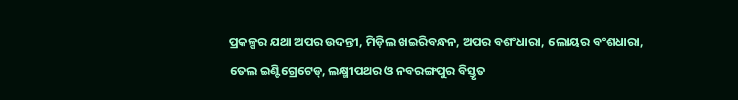ପ୍ରକଳ୍ପର ଯଥା ଅପର ଉଦନ୍ତୀ, ମିଡ଼ିଲ ଖଇରିବନ୍ଧନ, ଅପର ବଶଂଧାରା, ଲୋୟର ବଂଶଧାରା, ତେଲ ଇଣ୍ଟିଗ୍ରେଟେଡ୍, ଲକ୍ଷ୍ମୀପଥର ଓ ନବରଙ୍ଗପୁର ବିସ୍ତୃତ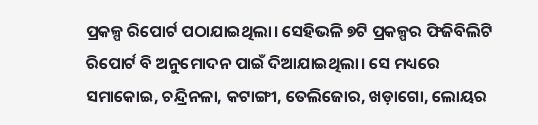ପ୍ରକଳ୍ପ ରିପୋର୍ଟ ପଠାଯାଇଥିଲା। ସେହିଭଳି ୭ଟି ପ୍ରକଳ୍ପର ଫିଜିବିଲିଟି ରିପୋର୍ଟ ବି ଅନୁମୋଦନ ପାଇଁ ଦିଆଯାଇଥିଲା। ସେ ମଧ୍ୟରେ ସମାକୋଇ, ଚନ୍ଦ୍ରିନଳା, କଟାଙ୍ଗୀ, ତେଲିଜୋର, ଖଡ଼ାଗୋ, ଲୋୟର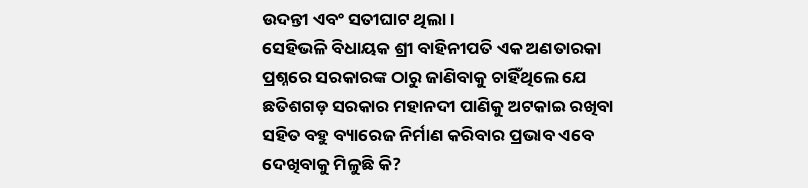ଉଦନ୍ତୀ ଏବଂ ସତୀଘାଟ ଥିଲା।
ସେହିଭଳି ବିଧାୟକ ଶ୍ରୀ ବାହିନୀପତି ଏକ ଅଣତାରକା ପ୍ରଶ୍ନରେ ସରକାରଙ୍କ ଠାରୁ ଜାଣିବାକୁ ଚାହିଁଥିଲେ ଯେ ଛତିଶଗଡ଼ ସରକାର ମହାନଦୀ ପାଣିକୁ ଅଟକାଇ ରଖିବା ସହିତ ବହୁ ବ୍ୟାରେଜ ନିର୍ମାଣ କରିବାର ପ୍ରଭାବ ଏବେ ଦେଖିବାକୁ ମିଳୁଛି କି?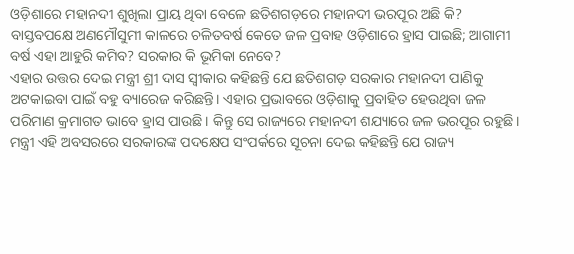ଓଡ଼ିଶାରେ ମହାନଦୀ ଶୁଖିଲା ପ୍ରାୟ ଥିବା ବେଳେ ଛତିଶଗଡ଼ରେ ମହାନଦୀ ଭରପୂର ଅଛି କି? ବାସ୍ତବପକ୍ଷେ ଅଣମୌସୁମୀ କାଳରେ ଚଳିତବର୍ଷ କେତେ ଜଳ ପ୍ରବାହ ଓଡ଼ିଶାରେ ହ୍ରାସ ପାଇଛି; ଆଗାମୀ ବର୍ଷ ଏହା ଆହୁରି କମିବ? ସରକାର କି ଭୂମିକା ନେବେ?
ଏହାର ଉତ୍ତର ଦେଇ ମନ୍ତ୍ରୀ ଶ୍ରୀ ଦାସ ସ୍ବୀକାର କହିଛନ୍ତି ଯେ ଛତିଶଗଡ଼ ସରକାର ମହାନଦୀ ପାଣିକୁ ଅଟକାଇବା ପାଇଁ ବହୁ ବ୍ୟାରେଜ କରିଛନ୍ତି। ଏହାର ପ୍ରଭାବରେ ଓଡ଼ିଶାକୁ ପ୍ରବାହିତ ହେଉଥିବା ଜଳ ପରିମାଣ କ୍ରମାଗତ ଭାବେ ହ୍ରାସ ପାଉଛି। କିନ୍ତୁ ସେ ରାଜ୍ୟରେ ମହାନଦୀ ଶଯ୍ୟାରେ ଜଳ ଭରପୂର ରହୁଛି।
ମନ୍ତ୍ରୀ ଏହି ଅବସରରେ ସରକାରଙ୍କ ପଦକ୍ଷେପ ସଂପର୍କରେ ସୂଚନା ଦେଇ କହିଛନ୍ତି ଯେ ରାଜ୍ୟ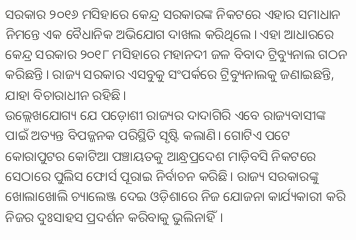ସରକାର ୨୦୧୬ ମସିହାରେ କେନ୍ଦ୍ର ସରକାରଙ୍କ ନିକଟରେ ଏହାର ସମାଧାନ ନିମନ୍ତେ ଏକ ବୈଧାନିକ ଅଭିଯୋଗ ଦାଖଲ କରିଥିଲେ। ଏହା ଆଧାରରେ କେନ୍ଦ୍ର ସରକାର ୨୦୧୮ ମସିହାରେ ମହାନଦୀ ଜଳ ବିବାଦ ଟ୍ରିବ୍ୟୁନାଲ ଗଠନ କରିଛନ୍ତି। ରାଜ୍ୟ ସରକାର ଏସବୁକୁ ସଂପର୍କରେ ଟ୍ରିବ୍ୟୁନାଲକୁ ଜଣାଇଛନ୍ତି, ଯାହା ବିଚାରାଧୀନ ରହିଛି।
ଉଲ୍ଲେଖଯୋଗ୍ୟ ଯେ ପଡ଼ୋଶୀ ରାଜ୍ୟର ଦାଦାଗିରି ଏବେ ରାଜ୍ୟବାସୀଙ୍କ ପାଇଁ ଅତ୍ୟନ୍ତ ବିପଜ୍ଜନକ ପରିସ୍ଥିତି ସୃଷ୍ଟି କଲାଣି। ଗୋଟିଏ ପଟେ କୋରାପୁଟର କୋଟିଆ ପଞ୍ଚାୟତକୁ ଆନ୍ଧ୍ରପ୍ରଦେଶ ମାଡ଼ିବସି ନିକଟରେ ସେଠାରେ ପୁଲିସ ଫୋର୍ସ ପୂରାଇ ନିର୍ବାଚନ କରିଛି। ରାଜ୍ୟ ସରକାରଙ୍କୁ ଖୋଲାଖୋଲି ଚ୍ୟାଲେଞ୍ଜ ଦେଇ ଓଡ଼ିଶାରେ ନିଜ ଯୋଜନା କାର୍ଯ୍ୟକାରୀ କରି ନିଜର ଦୁଃସାହସ ପ୍ରଦର୍ଶନ କରିବାକୁ ଭୁଲିନାହିଁ।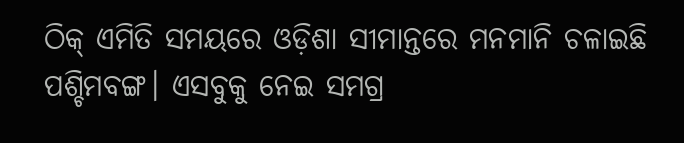ଠିକ୍ ଏମିତି ସମୟରେ ଓଡ଼ିଶା ସୀମାନ୍ତରେ ମନମାନି ଚଳାଇଛି ପଶ୍ଚିମବଙ୍ଗ। ଏସବୁକୁ ନେଇ ସମଗ୍ର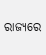ରାଜ୍ୟରେ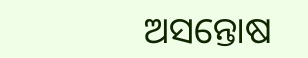ଅସନ୍ତୋଷ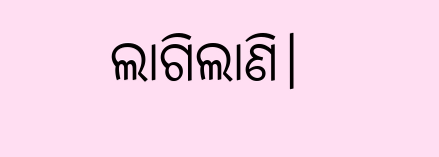ଲାଗିଲାଣି।